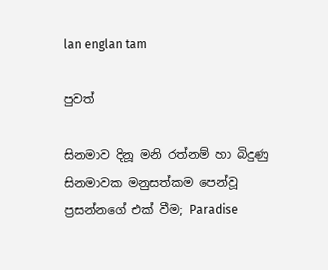lan englan tam

පුවත්

සිනමාව දිනූ මනි රත්නම් හා බිදුණු සිනමාවක මනුසත්කම පෙන්වූ ප්‍රසන්නගේ එක් වීම; Paradise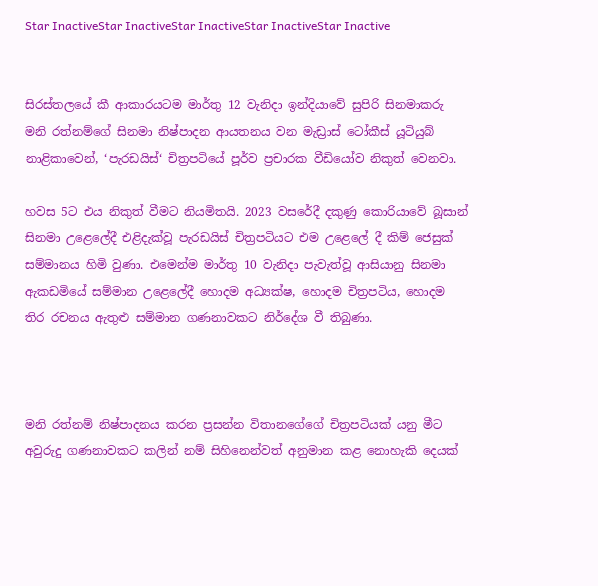Star InactiveStar InactiveStar InactiveStar InactiveStar Inactive


සිරස්තලයේ කී ආකාරයටම මාර්තු 12 වැනිදා ඉන්දියාවේ සුපිරි සිනමාකරු මනි රත්නම්ගේ සිනමා නිෂ්පාදන ආයතනය වන මැඩ්‍රාස් ටෝකීස් යූටියුබ් නාළිකාවෙන්, ‘පැරඩයිස්‘ චිත්‍රපටියේ පූර්ව ප්‍රචාරක වීඩියෝව නිකුත් වෙනවා.

හවස 5ට එය නිකුත් වීමට නියමිතයි. 2023 වසරේදී දකුණු කොරියාවේ බූසාන් සිනමා උළෙලේදී එළිදැක්වූ පැරඩයිස් චිත්‍රපටියට එම උළෙලේ දී කිම් ජෙසුක් සම්මානය හිමි වුණා. එමෙන්ම මාර්තු 10 වැනිදා පැවැත්වූ ආසියානු සිනමා ඇකඩමියේ සම්මාන උළෙලේදී හොදම අධ්‍යක්ෂ, හොදම චිත්‍රපටිය, හොදම තිර රචනය ඇතුළු සම්මාන ගණනාවකට නිර්දේශ වී තිබුණා.



මනි රත්නම් නිෂ්පාදනය කරන ප්‍රසන්න විතානගේගේ චිත්‍රපටියක් යනු මීට අවුරුදු ගණනාවකට කලින් නම් සිහිනෙන්වත් අනුමාන කළ නොහැකි දෙයක්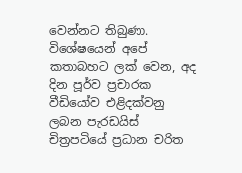වෙන්නට තිබුණා. විශේෂයෙන් අපේ කතාබහට ලක් වෙන, අද දින පූර්ව ප්‍රචාරක වීඩියෝව එළිදක්වනු ලබන පැරඩයිස් චිත්‍රපටියේ ප්‍රධාන චරිත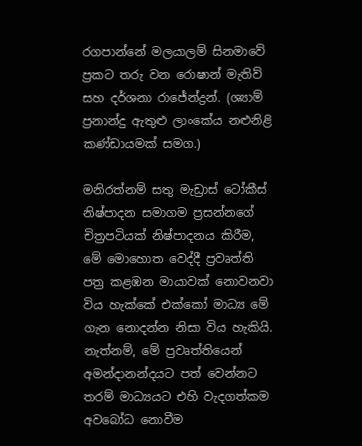රගපාන්නේ මලයාලම් සිනමාවේ ප්‍රකට තරු වන රොෂාන් මැතිව් සහ දර්ශනා රාජේන්ද්‍රන්. (ශ්‍යාම් ප්‍රනාන්දු ඇතුළු ලාංකේය නළුනිළි කණ්ඩායමක් සමග.)

මනිරත්නම් සතු මැඩ්‍රාස් ටෝකීස් නිෂ්පාදන සමාගම ප්‍රසන්නගේ චිත්‍රපටියක් නිෂ්පාදනය කිරීම, මේ මොහොත වෙද්දී ප්‍රවෘත්ති පත්‍ර කළඹන මායාවක් නොවනවා විය හැක්කේ එක්කෝ මාධ්‍ය මේ ගැන නොදන්න නිසා විය හැකියි. නැත්නම්, මේ ප්‍රවෘත්තියෙන් අමන්දානන්දයට පත් වෙන්නට තරම් මාධ්‍යයට එහි වැදගත්කම අවබෝධ නොවීම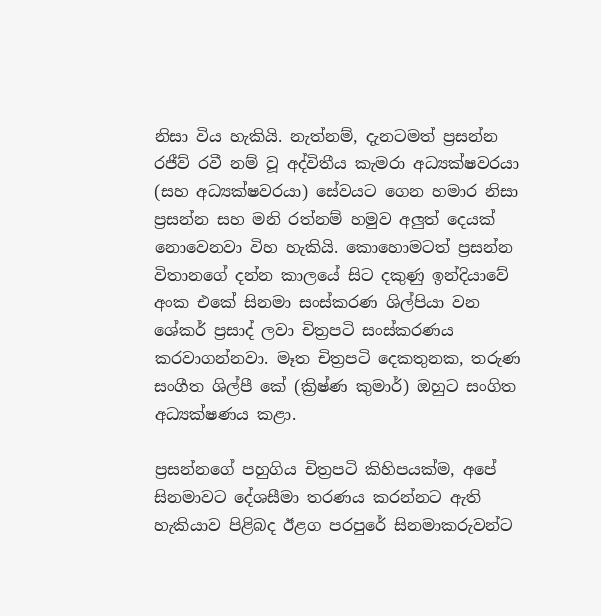නිසා විය හැකියි. නැත්නම්, දැනටමත් ප්‍රසන්න රජීව් රවී නම් වූ අද්විතීය කැමරා අධ්‍යක්ෂවරයා (සහ අධ්‍යක්ෂවරයා) සේවයට ගෙන හමාර නිසා ප්‍රසන්න සහ මනි රත්නම් හමුව අලුත් දෙයක් නොවෙනවා විහ හැකියි. කොහොමටත් ප්‍රසන්න විතානගේ දන්න කාලයේ සිට දකුණු ඉන්දියාවේ අංක එකේ සිනමා සංස්කරණ ශිල්පියා වන ශේකර් ප්‍රසාද් ලවා චිත්‍රපටි සංස්කරණය කරවාගන්නවා. මෑත චිත්‍රපටි දෙකතුනක, තරුණ සංගීත ශිල්පී කේ (ක්‍රිෂ්ණ කුමාර්) ඔහුට සංගිත අධ්‍යක්ෂණය කළා.

ප්‍රසන්නගේ පහුගිය චිත්‍රපටි කිහිපයක්ම, අපේ සිනමාවට දේශසීමා තරණය කරන්නට ඇති හැකියාව පිළිබද ඊළග පරපුරේ සිනමාකරුවන්ට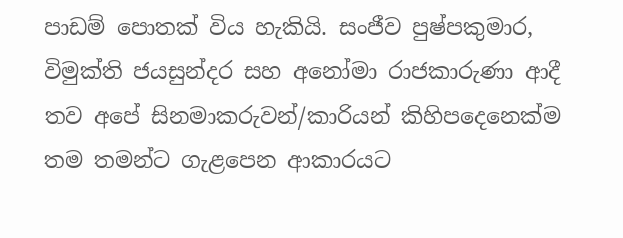පාඩම් පොතක් විය හැකියි. සංජීව පුෂ්පකුමාර, විමුක්ති ජයසුන්දර සහ අනෝමා රාජකාරුණා ආදී තව අපේ සිනමාකරුවන්/කාරියන් කිහිපදෙනෙක්ම තම තමන්ට ගැළපෙන ආකාරයට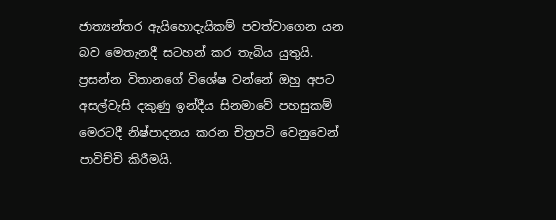ජාත්‍යන්තර ඇයිහොදැයිකම් පවත්වාගෙන යන බව මෙතැනදී සටහන් කර තැබිය යුතුයි. ප්‍රසන්න විතානගේ විශේෂ වන්නේ ඔහු අපට අසල්වැසි දකුණු ඉන්දීය සිනමාවේ පහසුකම් මෙරටදී නිෂ්පාදනය කරන චිත්‍රපටි වෙනුවෙන් පාවිච්චි කිරීමයි.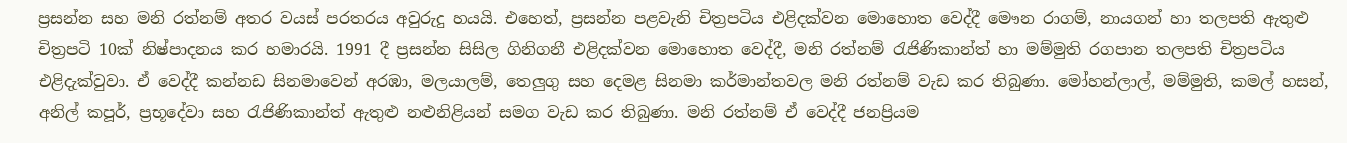ප්‍රසන්න සහ මනි රත්නම් අතර වයස් පරතරය අවුරුදු හයයි. එහෙත්, ප්‍රසන්න පළවැනි චිත්‍රපටිය එළිදක්වන මොහොත වෙද්දී මෞන රාගම්, නායගන් හා තලපති ඇතුළු චිත්‍රපටි 10ක් නිෂ්පාදනය කර හමාරයි. 1991 දී ප්‍රසන්න සිසිල ගිනිගනී එළිදක්වන මොහොත වෙද්දී, මනි රත්නම් රැජිණිකාන්ත් හා මම්මුති රගපාන තලපති චිත්‍රපටිය එළිදැක්වුවා. ඒ වෙද්දී කන්නඩ සිනමාවෙන් අරඹා, මලයාලම්, තෙලුගු සහ දෙමළ සිනමා කර්මාන්තවල මනි රත්නම් වැඩ කර තිබුණා. මෝහන්ලාල්, මම්මුති, කමල් හසන්, අනිල් කපූර්, ප්‍රභූදේවා සහ රැජිණිකාන්ත් ඇතුළු නළුනිළියන් සමග වැඩ කර තිබුණා. මනි රත්නම් ඒ වෙද්දී ජනප්‍රියම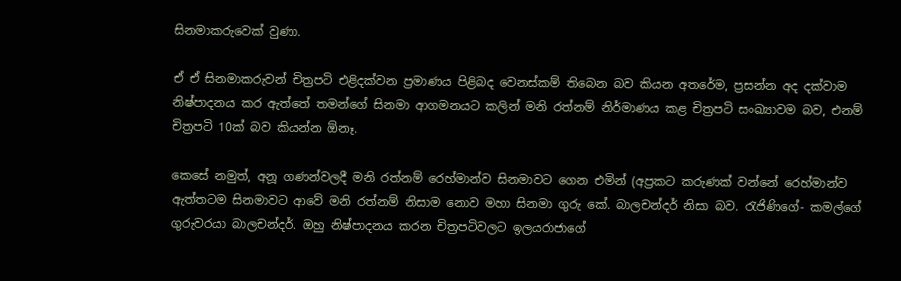සිනමාකරුවෙක් වුණා.

ඒ ඒ සිනමාකරුවන් චිත්‍රපටි එළිදක්වන ප්‍රමාණය පිළිබද වෙනස්කම් තිබෙන බව කියන අතරේම, ප්‍රසන්න අද දක්වාම නිෂ්පාදනය කර ඇත්තේ තමන්ගේ සිනමා ආගමනයට කලින් මනි රත්නම් නිර්මාණය කළ චිත්‍රපටි සංඛ්‍යාවම බව, එනම් චිත්‍රපටි 10ක් බව කියන්න ඕනෑ.

කෙසේ නමුත්, අනූ ගණන්වලදී මනි රත්නම් රෙහ්මාන්ව සිනමාවට ගෙන එමින් (අප්‍රකට කරුණක් වන්නේ රෙහ්මාන්ව ඇත්තටම සිනමාවට ආවේ මනි රත්නම් නිසාම නොව මහා සිනමා ගුරු කේ. බාලචන්දර් නිසා බව. රැජිණිගේ- කමල්ගේ ගුරුවරයා බාලචන්දර්. ඔහු නිෂ්පාදනය කරන චිත්‍රපටිවලට ඉලයරාජාගේ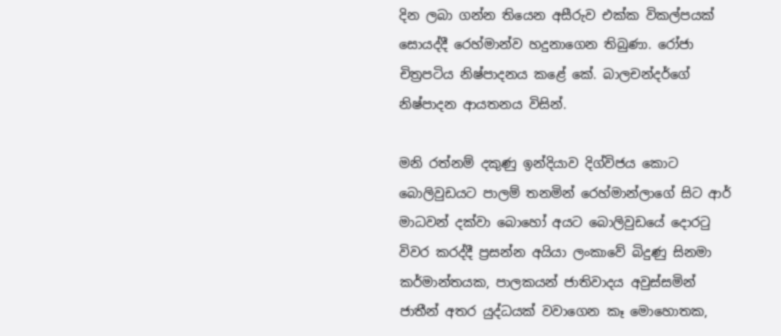දින ලබා ගන්න තියෙන අසීරුව එක්ක විකල්පයක් සොයද්දී රෙහ්මාන්ව හදුනාගෙන තිබුණා. රෝජා චිත්‍රපටිය නිෂ්පාදනය කළේ කේ. බාලචන්දර්ගේ නිෂ්පාදන ආයතනය විසින්.

මනි රත්නම් දකුණු ඉන්දියාව දිග්විජය කොට බොලිවුඩයට පාලම් තනමින් රෙහ්මාන්ලාගේ සිට ආර් මාධවන් දක්වා බොහෝ අයට බොලිවුඩයේ දොරටු විවර කරද්දී ප්‍රසන්න අයියා ලංකාවේ බිදුණු සිනමා කර්මාන්තයක, පාලකයන් ජාතිවාදය අවුස්සමින් ජාතීන් අතර යුද්ධයක් වවාගෙන කෑ මොහොතක,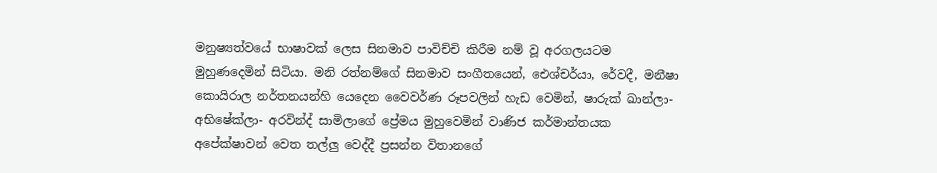මනුෂ්‍යත්වයේ භාෂාවක් ලෙස සිනමාව පාවිච්චි කිරීම නම් වූ අරගලයටම මුහුණදෙමින් සිටියා. මනි රත්නම්ගේ සිනමාව සංගීතයෙන්, ඓශ්චර්යා, රේවදී, මනීෂා කොයිරාල නර්තනයන්හි යෙදෙන වෛවර්ණ රූපවලින් හැඩ වෙමින්, ෂාරුක් ඛාන්ලා- අභිෂේක්ලා- අරවින්ද් සාමිලාගේ ප්‍රේමය මුහුවෙමින් වාණිජ කර්මාන්තයක අපේක්ෂාවන් වෙත තල්ලු වෙද්දී ප්‍රසන්න විතානගේ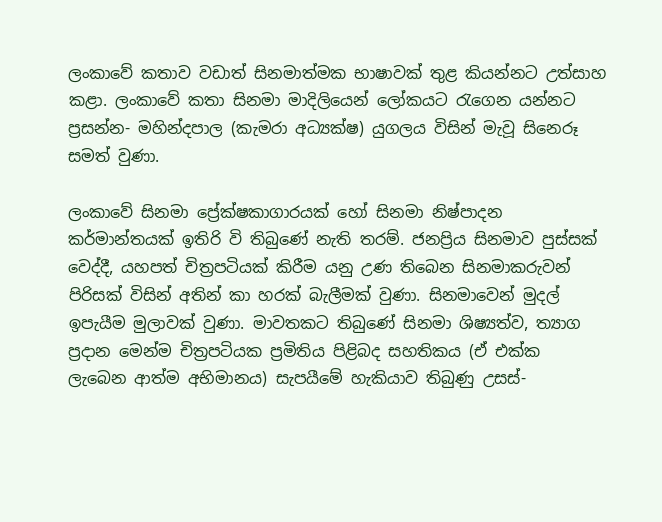ලංකාවේ කතාව වඩාත් සිනමාත්මක භාෂාවක් තුළ කියන්නට උත්සාහ කළා. ලංකාවේ කතා සිනමා මාදිලියෙන් ලෝකයට රැගෙන යන්නට ප්‍රසන්න- මහින්දපාල (කැමරා අධ්‍යක්ෂ) යුගලය විසින් මැවූ සිනෙරූ සමත් වුණා.

ලංකාවේ සිනමා ප්‍රේක්ෂකාගාරයක් හෝ සිනමා නිෂ්පාදන කර්මාන්තයක් ඉතිරි වි තිබුණේ නැති තරම්. ජනප්‍රිය සිනමාව පුස්සක් වෙද්දී, යහපත් චිත්‍රපටියක් කිරීම යනු උණ තිබෙන සිනමාකරුවන් පිරිසක් විසින් අතින් කා හරක් බැලීමක් වුණා. සිනමාවෙන් මුදල් ඉපැයීම මුලාවක් වුණා. මාවතකට තිබුණේ සිනමා ශිෂ්‍යත්ව, ත්‍යාග ප්‍රදාන මෙන්ම චිත්‍රපටියක ප්‍රමිතිය පිළිබද සහතිකය (ඒ එක්ක ලැබෙන ආත්ම අභිමානය) සැපයීමේ හැකියාව තිබුණු උසස්-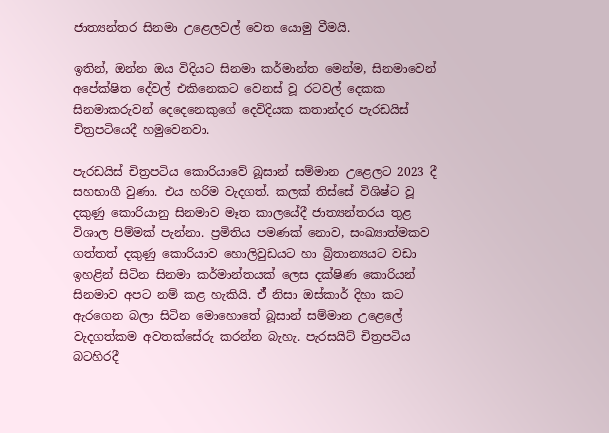ජාත්‍යන්තර සිනමා උළෙලවල් වෙත යොමු වීමයි.

ඉතින්, ඔන්න ඔය විදියට සිනමා කර්මාන්ත මෙන්ම, සිනමාවෙන් අපේක්ෂිත දේවල් එකිනෙකට වෙනස් වූ රටවල් දෙකක සිනමාකරුවන් දෙදෙනෙකුගේ දෙවිදියක කතාන්දර පැරඩයිස් චිත්‍රපටියෙදී හමුවෙනවා.

පැරඩයිස් චිත්‍රපටිය කොරියාවේ බූසාන් සම්මාන උළෙලට 2023 දී සහභාගී වුණා. එය හරිම වැදගත්. කලක් තිස්සේ විශිෂ්ට වූ දකුණු කොරියානු සිනමාව මෑත කාලයේදී ජාත්‍යන්තරය තුළ විශාල පිම්මක් පැන්නා. ප්‍රමිතිය පමණක් නොව, සංඛ්‍යාත්මකව ගත්තත් දකුණු කොරියාව හොලිවුඩයට හා බ්‍රිතාන්‍යයට වඩා ඉහළින් සිටින සිනමා කර්මාන්තයක් ලෙස දක්ෂිණ කොරියන් සිනමාව අපට නම් කළ හැකියි. ඒ් නිසා ඔස්කාර් දිහා කට ඇරගෙන බලා සිටින මොහොතේ බූසාන් සම්මාන උළෙලේ වැදගත්කම අවතක්සේරු කරන්න බැහැ. පැරසයිට් චිත්‍රපටිය බටහිරදී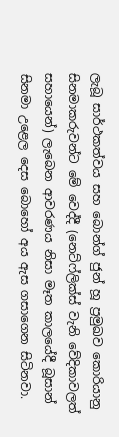ලැබූ සාර්ථකත්වය සහ බොන්ග් ජුන් හූ ප්‍රමුඛව කොරියානු සිනමාකරුවන්ට මේ වෙද්දී (නෙට්ෆ්ලික්ස් වැනි වේදිකාවලත් සහායෙන්) ලැබෙන ආවරණය නිසා මෑත කාලයේදී බූසාන් සිනමා උළෙල දෙස බොහෝ අය ඇස ගසාගෙන සිටිනවා.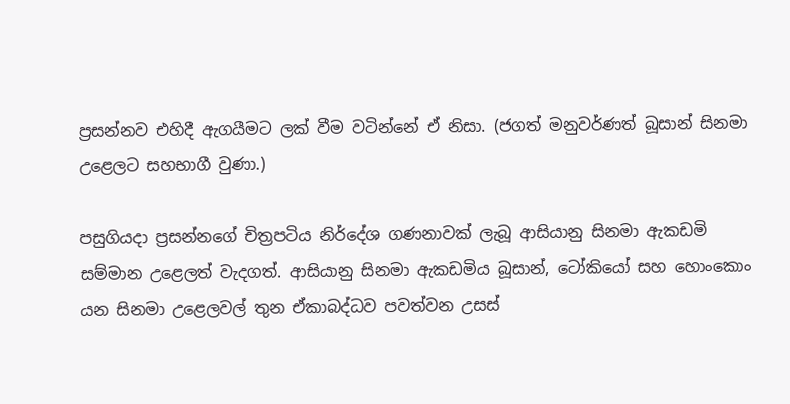ප්‍රසන්නව එහිදී ඇගයීමට ලක් වීම වටින්නේ ඒ නිසා. (ජගත් මනුවර්ණත් බූසාන් සිනමා උළෙලට සහභාගී වුණා.)

පසුගියදා ප්‍රසන්නගේ චිත්‍රපටිය නිර්දේශ ගණනාවක් ලැබූ ආසියානු සිනමා ඇකඩමි සම්මාන උළෙලත් වැදගත්. ආසියානු සිනමා ඇකඩමිය බූසාන්, ටෝකියෝ සහ හොංකොං යන සිනමා උළෙලවල් තුන ඒකාබද්ධව පවත්වන උසස්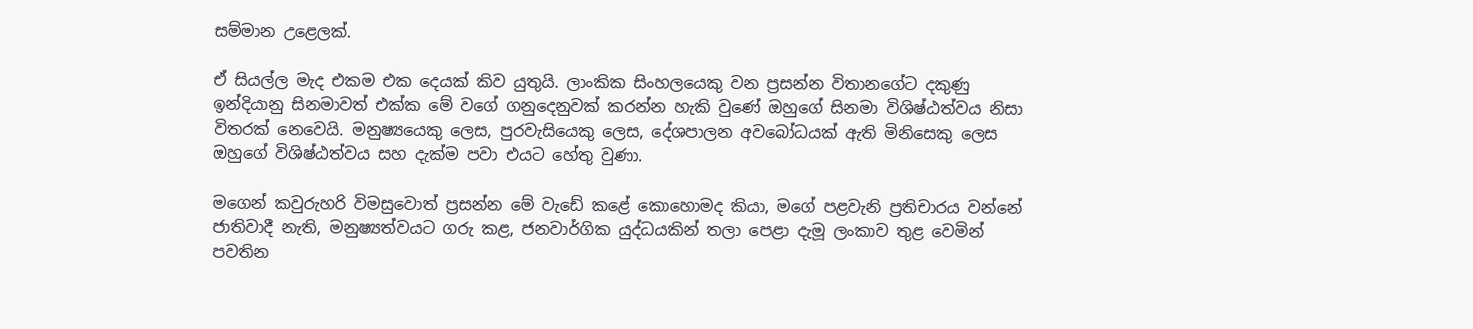සම්මාන උළෙලක්.

ඒ සියල්ල මැද එකම එක දෙයක් කිව යුතුයි. ලාංකික සිංහලයෙකු වන ප්‍රසන්න විතානගේට දකුණු ඉන්දියානු සිනමාවත් එක්ක මේ වගේ ගනුදෙනුවක් කරන්න හැකි වුණේ ඔහුගේ සිනමා විශිෂ්ඨත්වය නිසා විතරක් නෙවෙයි. මනුෂ්‍යයෙකු ලෙස, පුරවැසියෙකු ලෙස, දේශපාලන අවබෝධයක් ඇති මිනිසෙකු ලෙස ඔහුගේ විශිෂ්ඨත්වය සහ දැක්ම පවා එයට හේතු වුණා.

මගෙන් කවුරුහරි විමසුවොත් ප්‍රසන්න මේ වැඩේ කළේ කොහොමද කියා, මගේ පළවැනි ප්‍රතිචාරය වන්නේ ජාතිවාදී නැති, මනුෂ්‍යත්වයට ගරු කළ, ජනවාර්ගික යුද්ධයකින් තලා පෙළා දැමූ ලංකාව තුළ වෙමින් පවතින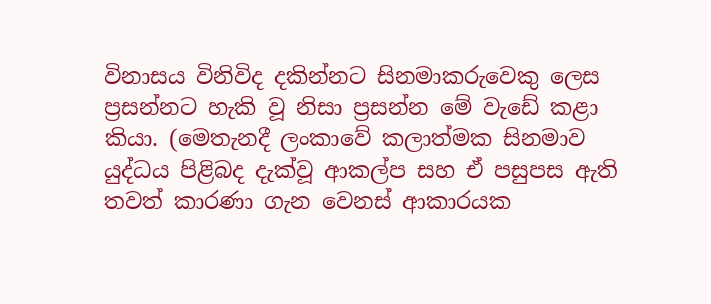විනාසය විනිවිද දකින්නට සිනමාකරුවෙකු ලෙස ප්‍රසන්නට හැකි වූ නිසා ප්‍රසන්න මේ වැඩේ කළා කියා. (මෙතැනදී ලංකාවේ කලාත්මක සිනමාව යුද්ධය පිළිබද දැක්වූ ආකල්ප සහ ඒ පසුපස ඇති තවත් කාරණා ගැන වෙනස් ආකාරයක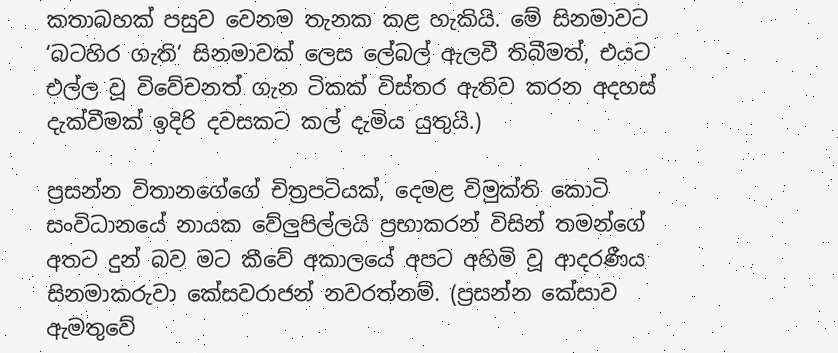කතාබහක් පසුව වෙනම තැනක කළ හැකියි. මේ සිනමාවට ‘බටහිර ගැති‘ සිනමාවක් ලෙස ලේබල් ඇලවී තිබීමත්, එයට එල්ල වූ විවේචනත් ගැන ටිකක් විස්තර ඇතිව කරන අදහස් දැක්වීමක් ඉදිරි දවසකට කල් දැමිය යුතුයි.)

ප්‍රසන්න විතානගේගේ චිත්‍රපටියක්, දෙමළ විමුක්ති කොටි සංවිධානයේ නායක වේලුපිල්ලයි ප්‍රභාකරන් විසින් තමන්ගේ අතට දුන් බව මට කීවේ අකාලයේ අපට අහිමි වූ ආදරණීය සිනමාකරුවා කේසවරාජන් නවරත්නම්. (ප්‍රසන්න කේසාව ඇමතුවේ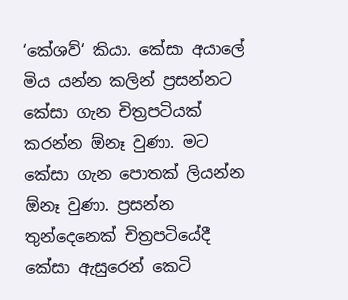‘කේශව්‘ කියා. කේසා අයාලේ මිය යන්න කලින් ප්‍රසන්නට කේසා ගැන චිත්‍රපටියක් කරන්න ඕනෑ වුණා. මට කේසා ගැන පොතක් ලියන්න ඕනෑ වුණා. ප්‍රසන්න තුන්දෙනෙක් චිත්‍රපටියේදී කේසා ඇසුරෙන් කෙටි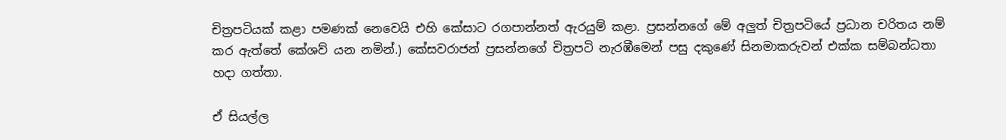චිත්‍රපටියක් කළා පමණක් නෙවෙයි එහි කේසාට රගපාන්නත් ඇරයුම් කළා. ප්‍රසන්නගේ මේ අලුත් චිත්‍රපටියේ ප්‍රධාන චරිතය නම් කර ඇත්තේ කේශව් යන නමින්.) කේසවරාජන් ප්‍රසන්නගේ චිත්‍රපටි නැරඹීමෙන් පසු දකුණේ සිනමාකරුවන් එක්ක සම්බන්ධතා හදා ගත්තා.

ඒ සියල්ල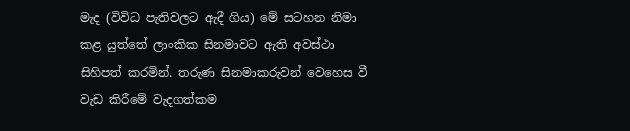මැද (විවිධ පැතිවලට ඇදී ගිය) මේ සටහන නිමා කළ යුත්තේ ලාංකික සිනමාවට ඇති අවස්ථා සිහිපත් කරමින්. තරුණ සිනමාකරුවන් වෙහෙස වී වැඩ කිරීමේ වැදගත්කම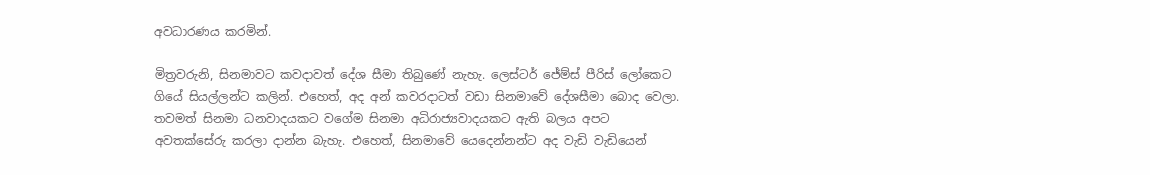අවධාරණය කරමින්.

මිත්‍රවරුනි, සිනමාවට කවදාවත් දේශ සීමා තිබුණේ නැහැ. ලෙස්ටර් ජේම්ස් පීරිස් ලෝකෙට ගියේ සියල්ලන්ට කලින්. එහෙත්, අද අන් කවරදාටත් වඩා සිනමාවේ දේශසීමා බොද වෙලා. තවමත් සිනමා ධනවාදයකට වගේම සිනමා අධිරාජ්‍යවාදයකට ඇති බලය අපට අවතක්සේරු කරලා දාන්න බැහැ. එහෙත්, සිනමාවේ යෙදෙන්නන්ට අද වැඩි වැඩියෙන්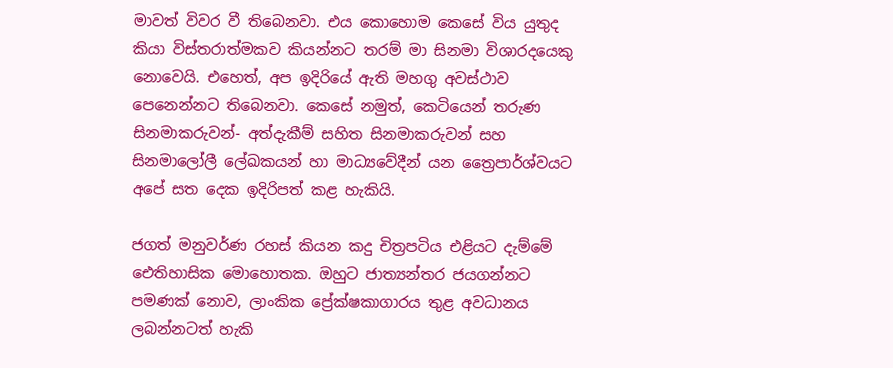මාවත් විවර වී තිබෙනවා. එය කොහොම කෙසේ විය යුතුද කියා විස්තරාත්මකව කියන්නට තරම් මා සිනමා විශාරදයෙකු නොවෙයි. එහෙත්, අප ඉදිරියේ ඇති මහගු අවස්ථාව පෙනෙන්නට තිබෙනවා. කෙසේ නමුත්, කෙටියෙන් තරුණ සිනමාකරුවන්- අත්දැකීම් සහිත සිනමාකරුවන් සහ සිනමාලෝලී ලේඛකයන් හා මාධ්‍යවේදීන් යන ත්‍රෛපාර්ශ්වයට අපේ සත දෙක ඉදිරිපත් කළ හැකියි.

ජගත් මනුවර්ණ රහස් කියන කදු චිත්‍රපටිය එළියට දැම්මේ ඓතිහාසික මොහොතක. ඔහුට ජාත්‍යන්තර ජයගන්නට පමණක් නොව, ලාංකික ප්‍රේක්ෂකාගාරය තුළ අවධානය ලබන්නටත් හැකි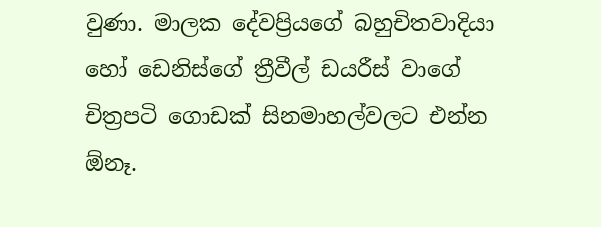වුණා. මාලක දේවප්‍රියගේ බහුචිතවාදියා හෝ ඩෙනිස්ගේ ත්‍රීවීල් ඩයරීස් වාගේ චිත්‍රපටි ගොඩක් සිනමාහල්වලට එන්න ඕනෑ.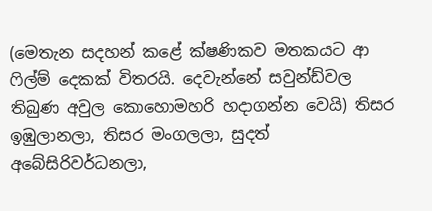(මෙතැන සදහන් කළේ ක්ෂණිකව මතකයට ආ ෆිල්ම් දෙකක් විතරයි. දෙවැන්නේ සවුන්ඩ්වල තිබුණ අවුල කොහොමහරි හදාගන්න වෙයි) තිසර ඉඹුලානලා, තිසර මංගලලා, සුදත් අබේසිරිවර්ධනලා,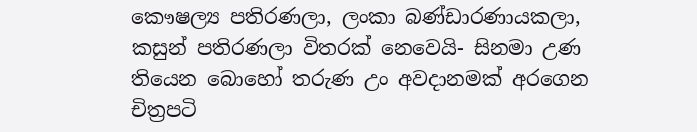කෞෂල්‍ය පතිරණලා, ලංකා බණ්ඩාරණායකලා, කසුන් පතිරණලා විතරක් නෙවෙයි- සිනමා උණ තියෙන බොහෝ තරුණ උං අවදානමක් අරගෙන චිත්‍රපටි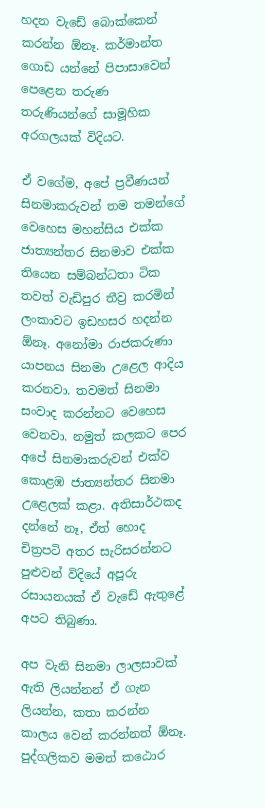හදන වැඩේ බොක්කෙන් කරන්න ඕනෑ. කර්මාන්ත ගොඩ යන්නේ පිපාසාවෙන් පෙළෙන තරුණ තරුණියන්ගේ සාමූහික අරගලයක් විදියට.

ඒ වගේම, අපේ ප්‍රවීණයන් සිනමාකරුවන් තම තමන්ගේ වෙහෙස මහන්සිය එක්ක ජාත්‍යන්තර සිනමාව එක්ක තියෙන සම්බන්ධතා ටික තවත් වැඩිපුර තීව්‍ර කරමින් ලංකාවට ඉඩහසර හදන්න ඕනෑ. අනෝමා රාජකරුණා යාපනය සිනමා උළෙල ආදිය කරනවා. තවමත් සිනමා සංවාද කරන්නට වෙහෙස වෙනවා. නමුත් කලකට පෙර අපේ සිනමාකරුවන් එක්ව කොළඹ ජාත්‍යන්තර සිනමා උළෙලක් කළා. අතිසාර්ථකද දන්නේ නෑ, ඒත් හොද චිත්‍රපටි අතර සැරිසරන්නට පුළුවන් විදියේ අපූරු රසායනයක් ඒ වැඩේ ඇතුළේ අපට තිබුණා.

අප වැනි සිනමා ලාලසාවක් ඇති ලියන්නන් ඒ ගැන ලියන්න, කතා කරන්න කාලය වෙන් කරන්නත් ඕනෑ. පුද්ගලිකව මමත් කඨොර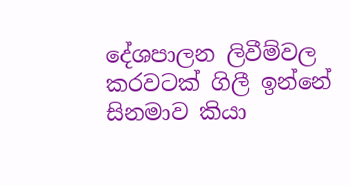දේශපාලන ලිවීම්වල කරවටක් ගිලී ඉන්නේ සිනමාව කියා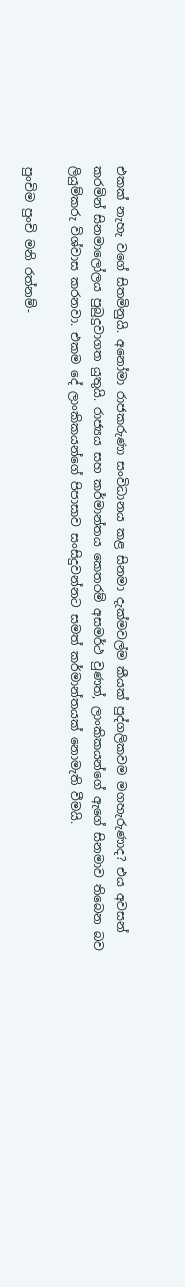එකක් නැහැ වගේ සිතමිනුයි. අනෝමා රාජකරුණා සංවිධානය කළ සිනමා දැක්මවල්ම කීයක් පුද්ගලිකවම මගහැරුණාද? එය අවසන් කරමින් සිනමාලෝලය පුබුදුවාගත යුතුයි. රාජ්‍යය සහ කර්මාන්තය කෙතරම් අසමර්ථ වුණත්, ලාංකිකයන්ගේ ඇගේ සිනමාව තිබෙන බව ලියුම්කරු විශ්වාස කරනවා. එකම දේ ලාංකිකයන්ගේ පිපාසාව සංසිදුවන්නට සමත් කර්මාන්තයක් නොමැති වීමයි.

පුංචිම පුංචි මනි රත්නම්-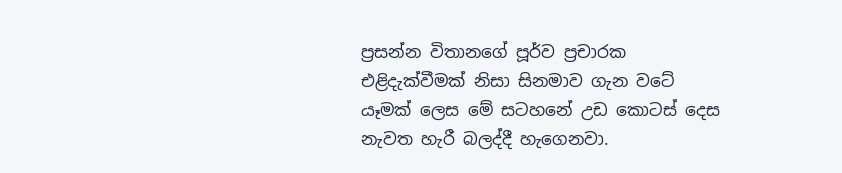ප්‍රසන්න විතානගේ පූර්ව ප්‍රචාරක එළිදැක්වීමක් නිසා සිනමාව ගැන වටේ යෑමක් ලෙස මේ සටහනේ උඩ කොටස් දෙස නැවත හැරී බලද්දී හැගෙනවා.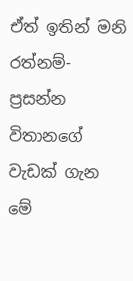ඒත් ඉතින් මනි රත්නම්- ප්‍රසන්න විතානගේ වැඩක් ගැන මේ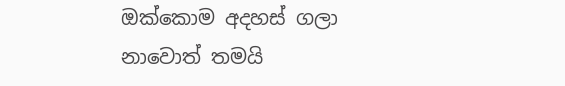ඔක්කොම අදහස් ගලා නාවොත් තමයි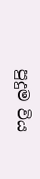පුදුම විය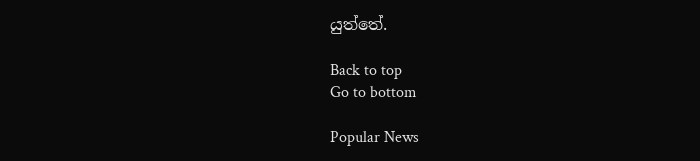යුත්තේ.

Back to top
Go to bottom

Popular News